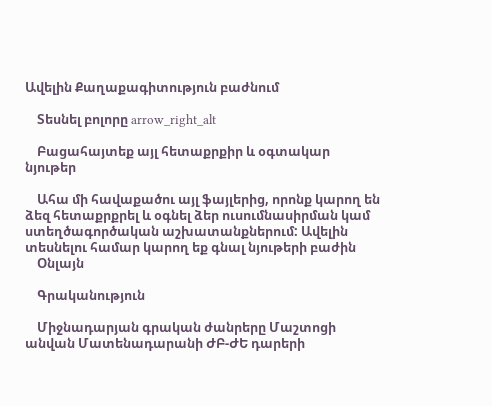Ավելին Քաղաքագիտություն բաժնում

    Տեսնել բոլորը arrow_right_alt

    Բացահայտեք այլ հետաքրքիր և օգտակար նյութեր

    Ահա մի հավաքածու այլ ֆայլերից, որոնք կարող են ձեզ հետաքրքրել և օգնել ձեր ուսումնասիրման կամ ստեղծագործական աշխատանքներում: Ավելին տեսնելու համար կարող եք գնալ նյութերի բաժին
    Օնլայն

    Գրականություն

    Միջնադարյան գրական ժանրերը Մաշտոցի անվան Մատենադարանի ԺԲ-ԺԵ դարերի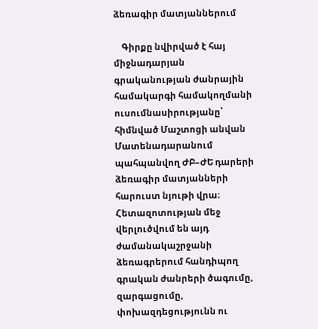ձեռագիր մատյաններում

    Գիրքը նվիրված է հայ միջնադարյան գրականության ժանրային համակարգի համակողմանի ուսումնասիրությանը՝ հիմնված Մաշտոցի անվան Մատենադարանում պահպանվող ԺԲ–ԺԵ դարերի ձեռագիր մատյանների հարուստ նյութի վրա։ Հետազոտության մեջ վերլուծվում են այդ ժամանակաշրջանի ձեռագրերում հանդիպող գրական ժանրերի ծագումը, զարգացումը, փոխազդեցությունն ու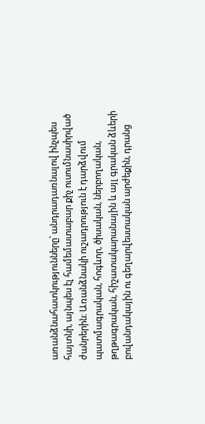առանձնահատկությունները՝ անդրադառնալով ինչպես հայտնի, այնպես էլ համեմատաբար քիչ ուսումնասիրված ժանրերին։ Առանձնակի ուշադրություն է դարձվում պատմագրական, հոգևոր, ծիսական, ներբողական, թղթագրական, հիշատակարանային և այլ գրական ձևերի բովանդակային ու գեղարվեստական արժեքին, դրանց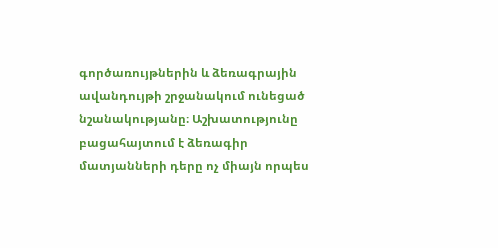գործառույթներին և ձեռագրային ավանդույթի շրջանակում ունեցած նշանակությանը։ Աշխատությունը բացահայտում է ձեռագիր մատյանների դերը ոչ միայն որպես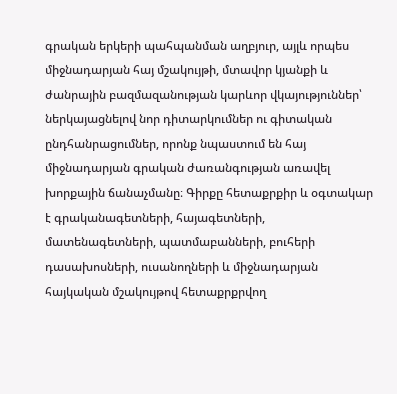գրական երկերի պահպանման աղբյուր, այլև որպես միջնադարյան հայ մշակույթի, մտավոր կյանքի և ժանրային բազմազանության կարևոր վկայություններ՝ ներկայացնելով նոր դիտարկումներ ու գիտական ընդհանրացումներ, որոնք նպաստում են հայ միջնադարյան գրական ժառանգության առավել խորքային ճանաչմանը։ Գիրքը հետաքրքիր և օգտակար է գրականագետների, հայագետների, մատենագետների, պատմաբանների, բուհերի դասախոսների, ուսանողների և միջնադարյան հայկական մշակույթով հետաքրքրվող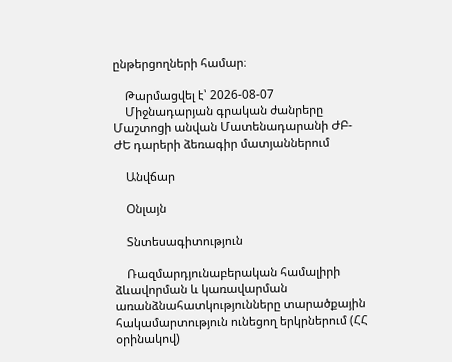ընթերցողների համար։

    Թարմացվել է՝ 2026-08-07
    Միջնադարյան գրական ժանրերը Մաշտոցի անվան Մատենադարանի ԺԲ-ԺԵ դարերի ձեռագիր մատյաններում

    Անվճար

    Օնլայն

    Տնտեսագիտություն

    Ռազմարդյունաբերական համալիրի ձևավորման և կառավարման առանձնահատկությունները տարածքային հակամարտություն ունեցող երկրներում (ՀՀ օրինակով)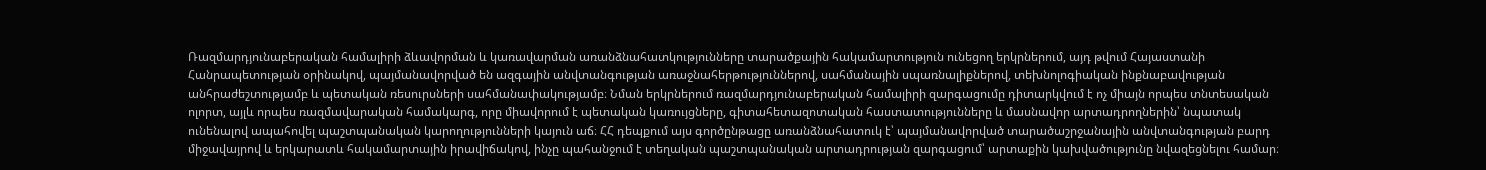Ռազմարդյունաբերական համալիրի ձևավորման և կառավարման առանձնահատկությունները տարածքային հակամարտություն ունեցող երկրներում, այդ թվում Հայաստանի Հանրապետության օրինակով, պայմանավորված են ազգային անվտանգության առաջնահերթություններով, սահմանային սպառնալիքներով, տեխնոլոգիական ինքնաբավության անհրաժեշտությամբ և պետական ռեսուրսների սահմանափակությամբ։ Նման երկրներում ռազմարդյունաբերական համալիրի զարգացումը դիտարկվում է ոչ միայն որպես տնտեսական ոլորտ, այլև որպես ռազմավարական համակարգ, որը միավորում է պետական կառույցները, գիտահետազոտական հաստատությունները և մասնավոր արտադրողներին՝ նպատակ ունենալով ապահովել պաշտպանական կարողությունների կայուն աճ։ ՀՀ դեպքում այս գործընթացը առանձնահատուկ է՝ պայմանավորված տարածաշրջանային անվտանգության բարդ միջավայրով և երկարատև հակամարտային իրավիճակով, ինչը պահանջում է տեղական պաշտպանական արտադրության զարգացում՝ արտաքին կախվածությունը նվազեցնելու համար։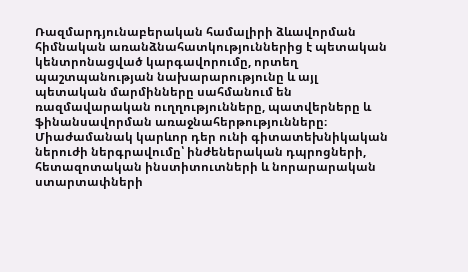Ռազմարդյունաբերական համալիրի ձևավորման հիմնական առանձնահատկություններից է պետական կենտրոնացված կարգավորումը, որտեղ պաշտպանության նախարարությունը և այլ պետական մարմինները սահմանում են ռազմավարական ուղղությունները, պատվերները և ֆինանսավորման առաջնահերթությունները։ Միաժամանակ կարևոր դեր ունի գիտատեխնիկական ներուժի ներգրավումը՝ ինժեներական դպրոցների, հետազոտական ինստիտուտների և նորարարական ստարտափների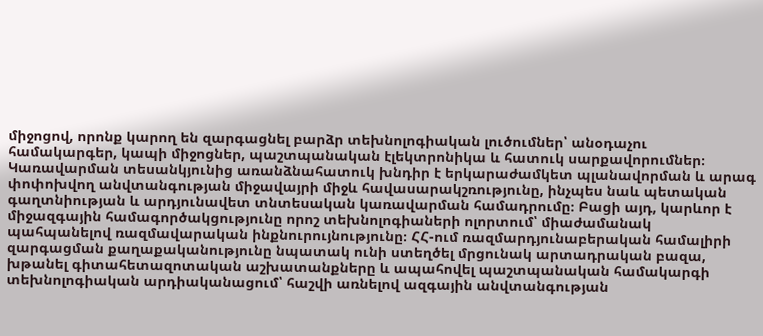միջոցով, որոնք կարող են զարգացնել բարձր տեխնոլոգիական լուծումներ՝ անօդաչու համակարգեր, կապի միջոցներ, պաշտպանական էլեկտրոնիկա և հատուկ սարքավորումներ։ Կառավարման տեսանկյունից առանձնահատուկ խնդիր է երկարաժամկետ պլանավորման և արագ փոփոխվող անվտանգության միջավայրի միջև հավասարակշռությունը, ինչպես նաև պետական գաղտնիության և արդյունավետ տնտեսական կառավարման համադրումը։ Բացի այդ, կարևոր է միջազգային համագործակցությունը որոշ տեխնոլոգիաների ոլորտում՝ միաժամանակ պահպանելով ռազմավարական ինքնուրույնությունը։ ՀՀ-ում ռազմարդյունաբերական համալիրի զարգացման քաղաքականությունը նպատակ ունի ստեղծել մրցունակ արտադրական բազա, խթանել գիտահետազոտական աշխատանքները և ապահովել պաշտպանական համակարգի տեխնոլոգիական արդիականացում՝ հաշվի առնելով ազգային անվտանգության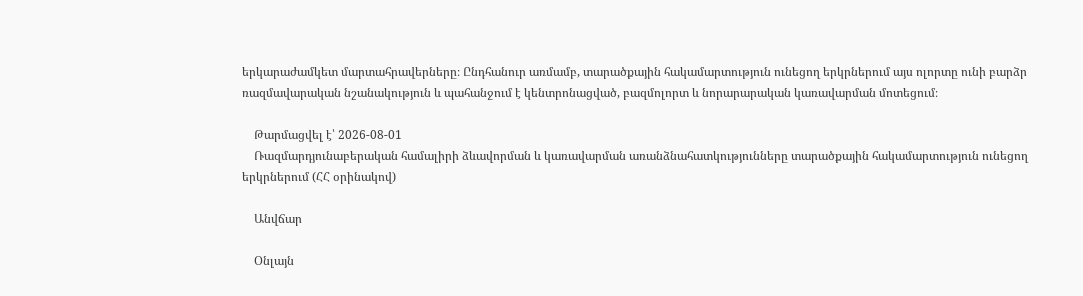երկարաժամկետ մարտահրավերները։ Ընդհանուր առմամբ, տարածքային հակամարտություն ունեցող երկրներում այս ոլորտը ունի բարձր ռազմավարական նշանակություն և պահանջում է կենտրոնացված, բազմոլորտ և նորարարական կառավարման մոտեցում։

    Թարմացվել է՝ 2026-08-01
    Ռազմարդյունաբերական համալիրի ձևավորման և կառավարման առանձնահատկությունները տարածքային հակամարտություն ունեցող երկրներում (ՀՀ օրինակով)

    Անվճար

    Օնլայն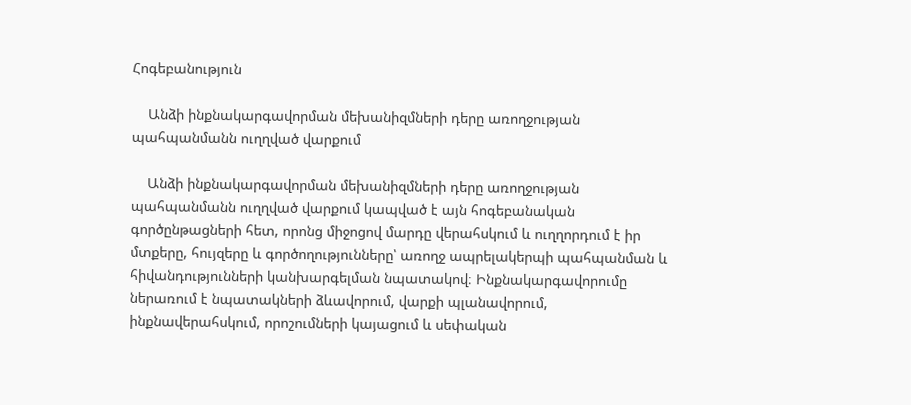Հոգեբանություն

    Անձի ինքնակարգավորման մեխանիզմների դերը առողջության պահպանմանն ուղղված վարքում

    Անձի ինքնակարգավորման մեխանիզմների դերը առողջության պահպանմանն ուղղված վարքում կապված է այն հոգեբանական գործընթացների հետ, որոնց միջոցով մարդը վերահսկում և ուղղորդում է իր մտքերը, հույզերը և գործողությունները՝ առողջ ապրելակերպի պահպանման և հիվանդությունների կանխարգելման նպատակով։ Ինքնակարգավորումը ներառում է նպատակների ձևավորում, վարքի պլանավորում, ինքնավերահսկում, որոշումների կայացում և սեփական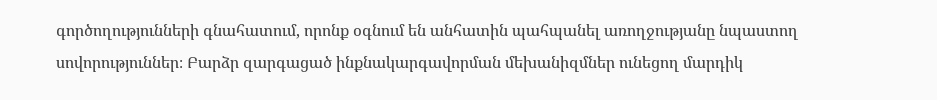գործողությունների գնահատում, որոնք օգնում են անհատին պահպանել առողջությանը նպաստող սովորություններ։ Բարձր զարգացած ինքնակարգավորման մեխանիզմներ ունեցող մարդիկ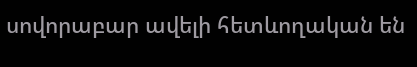սովորաբար ավելի հետևողական են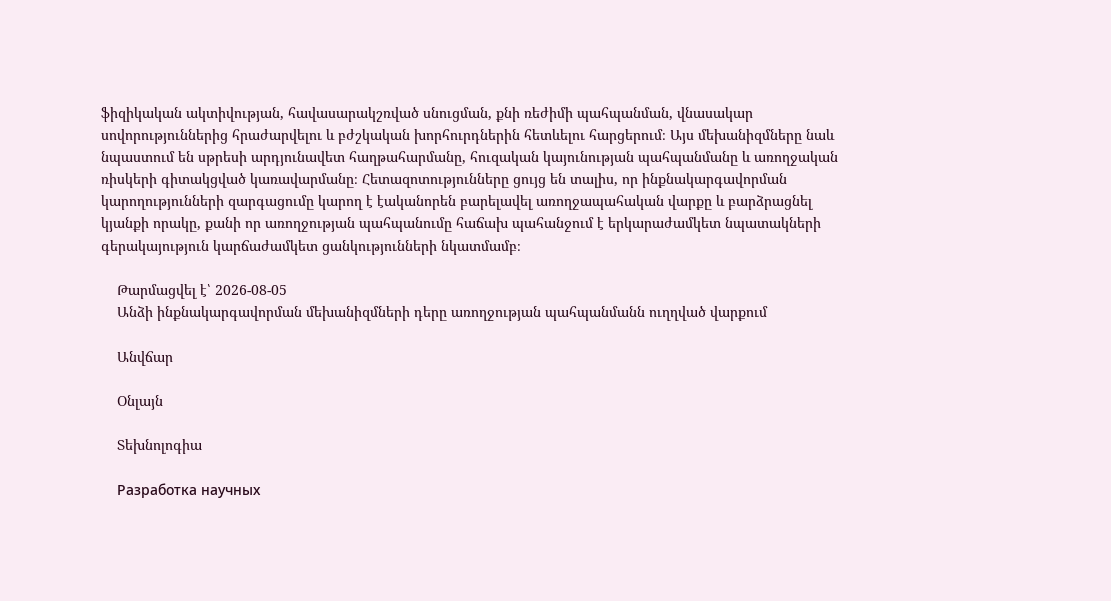ֆիզիկական ակտիվության, հավասարակշռված սնուցման, քնի ռեժիմի պահպանման, վնասակար սովորություններից հրաժարվելու և բժշկական խորհուրդներին հետևելու հարցերում։ Այս մեխանիզմները նաև նպաստում են սթրեսի արդյունավետ հաղթահարմանը, հուզական կայունության պահպանմանը և առողջական ռիսկերի գիտակցված կառավարմանը։ Հետազոտությունները ցույց են տալիս, որ ինքնակարգավորման կարողությունների զարգացումը կարող է էականորեն բարելավել առողջապահական վարքը և բարձրացնել կյանքի որակը, քանի որ առողջության պահպանումը հաճախ պահանջում է երկարաժամկետ նպատակների գերակայություն կարճաժամկետ ցանկությունների նկատմամբ։

    Թարմացվել է՝ 2026-08-05
    Անձի ինքնակարգավորման մեխանիզմների դերը առողջության պահպանմանն ուղղված վարքում

    Անվճար

    Օնլայն

    Տեխնոլոգիա

    Разработка научных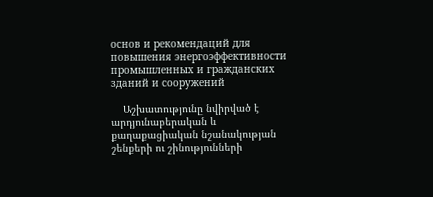основ и рекомендаций для повышения энергоэффективности промышленных и гражданских зданий и сооружений

    Աշխատությունը նվիրված է արդյունաբերական և քաղաքացիական նշանակության շենքերի ու շինությունների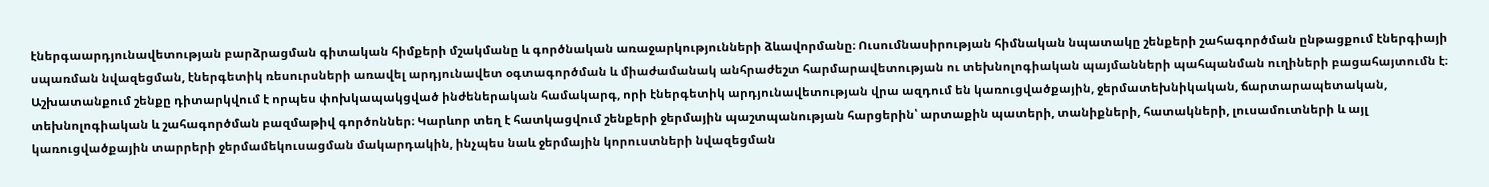էներգաարդյունավետության բարձրացման գիտական հիմքերի մշակմանը և գործնական առաջարկությունների ձևավորմանը։ Ուսումնասիրության հիմնական նպատակը շենքերի շահագործման ընթացքում էներգիայի սպառման նվազեցման, էներգետիկ ռեսուրսների առավել արդյունավետ օգտագործման և միաժամանակ անհրաժեշտ հարմարավետության ու տեխնոլոգիական պայմանների պահպանման ուղիների բացահայտումն է։ Աշխատանքում շենքը դիտարկվում է որպես փոխկապակցված ինժեներական համակարգ, որի էներգետիկ արդյունավետության վրա ազդում են կառուցվածքային, ջերմատեխնիկական, ճարտարապետական, տեխնոլոգիական և շահագործման բազմաթիվ գործոններ։ Կարևոր տեղ է հատկացվում շենքերի ջերմային պաշտպանության հարցերին՝ արտաքին պատերի, տանիքների, հատակների, լուսամուտների և այլ կառուցվածքային տարրերի ջերմամեկուսացման մակարդակին, ինչպես նաև ջերմային կորուստների նվազեցման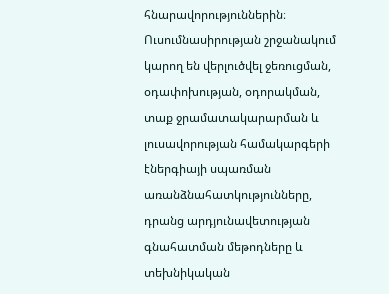հնարավորություններին։ Ուսումնասիրության շրջանակում կարող են վերլուծվել ջեռուցման, օդափոխության, օդորակման, տաք ջրամատակարարման և լուսավորության համակարգերի էներգիայի սպառման առանձնահատկությունները, դրանց արդյունավետության գնահատման մեթոդները և տեխնիկական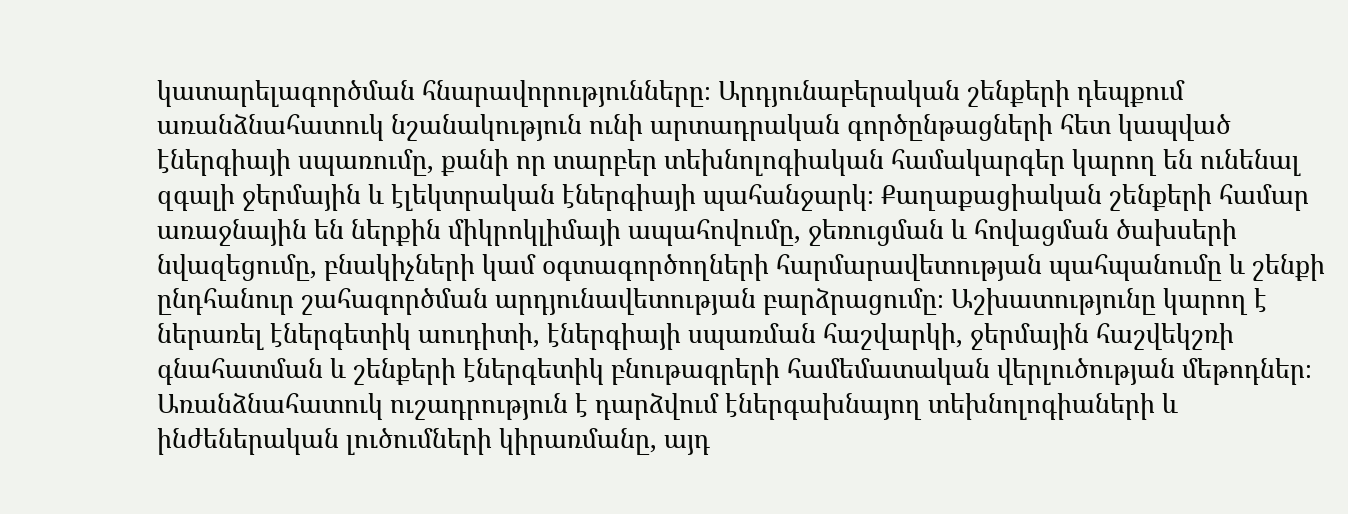կատարելագործման հնարավորությունները։ Արդյունաբերական շենքերի դեպքում առանձնահատուկ նշանակություն ունի արտադրական գործընթացների հետ կապված էներգիայի սպառումը, քանի որ տարբեր տեխնոլոգիական համակարգեր կարող են ունենալ զգալի ջերմային և էլեկտրական էներգիայի պահանջարկ։ Քաղաքացիական շենքերի համար առաջնային են ներքին միկրոկլիմայի ապահովումը, ջեռուցման և հովացման ծախսերի նվազեցումը, բնակիչների կամ օգտագործողների հարմարավետության պահպանումը և շենքի ընդհանուր շահագործման արդյունավետության բարձրացումը։ Աշխատությունը կարող է ներառել էներգետիկ աուդիտի, էներգիայի սպառման հաշվարկի, ջերմային հաշվեկշռի գնահատման և շենքերի էներգետիկ բնութագրերի համեմատական վերլուծության մեթոդներ։ Առանձնահատուկ ուշադրություն է դարձվում էներգախնայող տեխնոլոգիաների և ինժեներական լուծումների կիրառմանը, այդ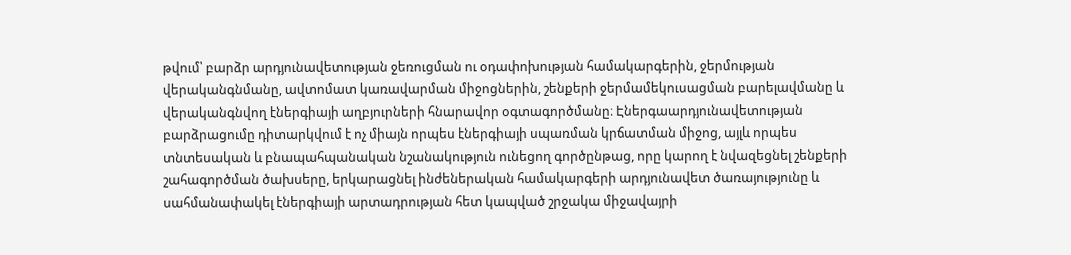թվում՝ բարձր արդյունավետության ջեռուցման ու օդափոխության համակարգերին, ջերմության վերականգնմանը, ավտոմատ կառավարման միջոցներին, շենքերի ջերմամեկուսացման բարելավմանը և վերականգնվող էներգիայի աղբյուրների հնարավոր օգտագործմանը։ Էներգաարդյունավետության բարձրացումը դիտարկվում է ոչ միայն որպես էներգիայի սպառման կրճատման միջոց, այլև որպես տնտեսական և բնապահպանական նշանակություն ունեցող գործընթաց, որը կարող է նվազեցնել շենքերի շահագործման ծախսերը, երկարացնել ինժեներական համակարգերի արդյունավետ ծառայությունը և սահմանափակել էներգիայի արտադրության հետ կապված շրջակա միջավայրի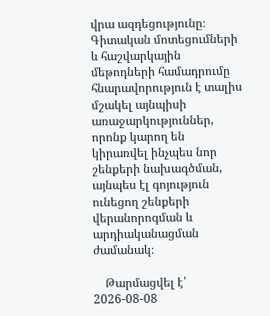վրա ազդեցությունը։ Գիտական մոտեցումների և հաշվարկային մեթոդների համադրումը հնարավորություն է տալիս մշակել այնպիսի առաջարկություններ, որոնք կարող են կիրառվել ինչպես նոր շենքերի նախագծման, այնպես էլ գոյություն ունեցող շենքերի վերանորոգման և արդիականացման ժամանակ։

    Թարմացվել է՝ 2026-08-08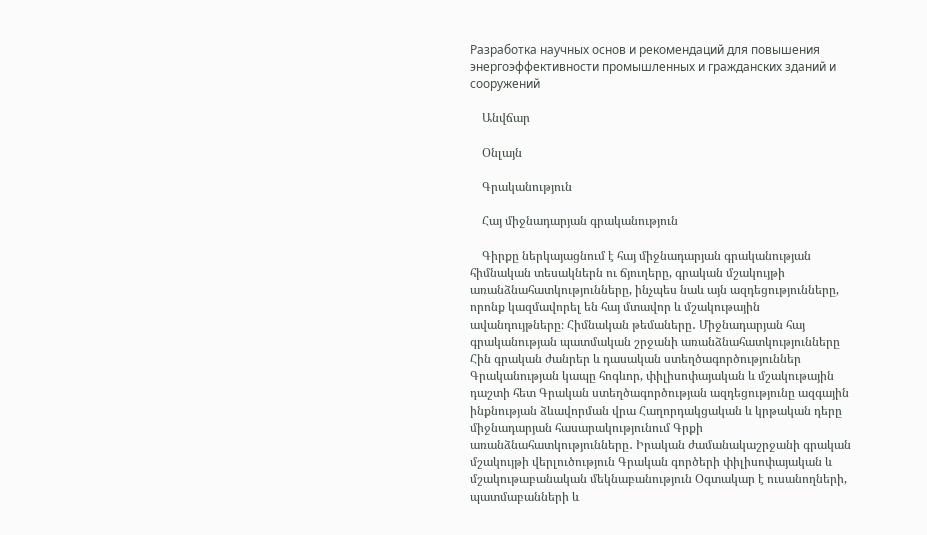Разработка научных основ и рекомендаций для повышения энергоэффективности промышленных и гражданских зданий и сооружений

    Անվճար

    Օնլայն

    Գրականություն

    Հայ միջնադարյան գրականություն

    Գիրքը ներկայացնում է հայ միջնադարյան գրականության հիմնական տեսակներն ու ճյուղերը, գրական մշակույթի առանձնահատկությունները, ինչպես նաև այն ազդեցությունները, որոնք կազմավորել են հայ մտավոր և մշակութային ավանդույթները։ Հիմնական թեմաները․ Միջնադարյան հայ գրականության պատմական շրջանի առանձնահատկությունները Հին գրական ժանրեր և դասական ստեղծագործություններ Գրականության կապը հոգևոր, փիլիսոփայական և մշակութային դաշտի հետ Գրական ստեղծագործության ազդեցությունը ազգային ինքնության ձևավորման վրա Հաղորդակցական և կրթական դերը միջնադարյան հասարակությունում Գրքի առանձնահատկությունները․ Իրական ժամանակաշրջանի գրական մշակույթի վերլուծություն Գրական գործերի փիլիսոփայական և մշակութաբանական մեկնաբանություն Օգտակար է ուսանողների, պատմաբանների և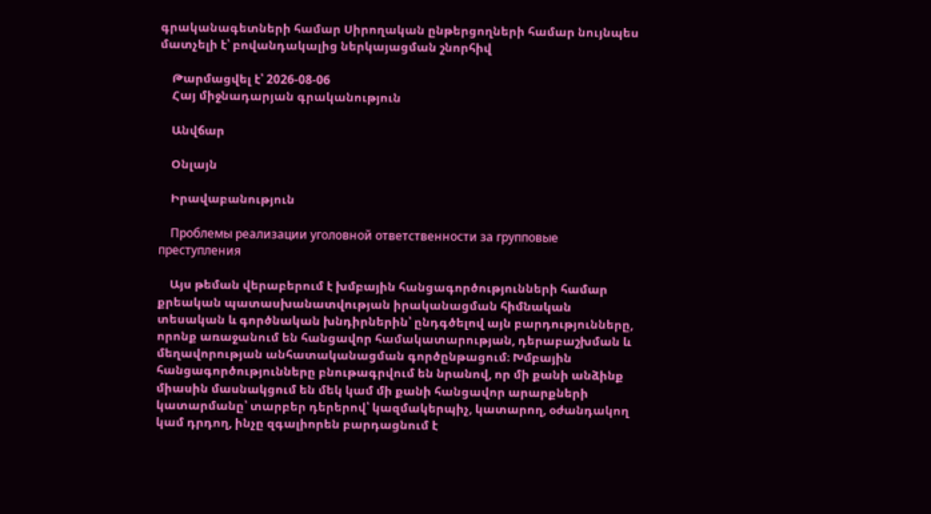գրականագետների համար Սիրողական ընթերցողների համար նույնպես մատչելի է՝ բովանդակալից ներկայացման շնորհիվ

    Թարմացվել է՝ 2026-08-06
    Հայ միջնադարյան գրականություն

    Անվճար

    Օնլայն

    Իրավաբանություն

    Проблемы реализации уголовной ответственности за групповые преступления

    Այս թեման վերաբերում է խմբային հանցագործությունների համար քրեական պատասխանատվության իրականացման հիմնական տեսական և գործնական խնդիրներին՝ ընդգծելով այն բարդությունները, որոնք առաջանում են հանցավոր համակատարության, դերաբաշխման և մեղավորության անհատականացման գործընթացում։ Խմբային հանցագործությունները բնութագրվում են նրանով, որ մի քանի անձինք միասին մասնակցում են մեկ կամ մի քանի հանցավոր արարքների կատարմանը՝ տարբեր դերերով՝ կազմակերպիչ, կատարող, օժանդակող կամ դրդող, ինչը զգալիորեն բարդացնում է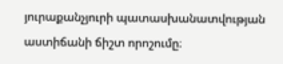յուրաքանչյուրի պատասխանատվության աստիճանի ճիշտ որոշումը։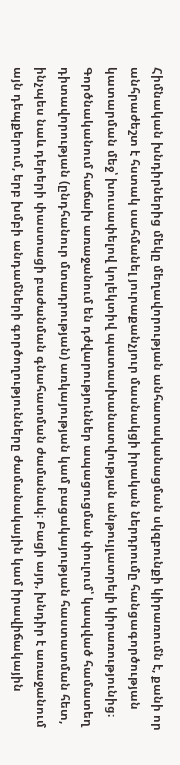Հիմնական խնդիրներից մեկը մեղավորության անհատականացման սկզբունքի կիրառումն է, քանի որ անհրաժեշտ է հստակ սահմանել յուրաքանչյուր մասնակցի իրական ներդրումը հանցագործության կատարման մեջ՝ խուսափելով կոլեկտիվ պատասխանատվության անթույլատրելի կիրառությունից։ Գործնականում հաճախ առաջանում են դժվարություններ ապացուցման փուլում՝ կապված համատեղ դիտավորության (ընդհանուր մտադրության) առկայության կամ բացակայության հաստատման հետ, ինչպես նաև դերերի փաստացի բաժանման գնահատման ժամանակ։ Բացի այդ, խնդիր է առաջանում այն դեպքերում, երբ խմբի անդամների գործողությունները ժամանակային կամ իրավիճակային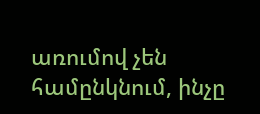առումով չեն համընկնում, ինչը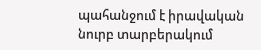պահանջում է իրավական նուրբ տարբերակում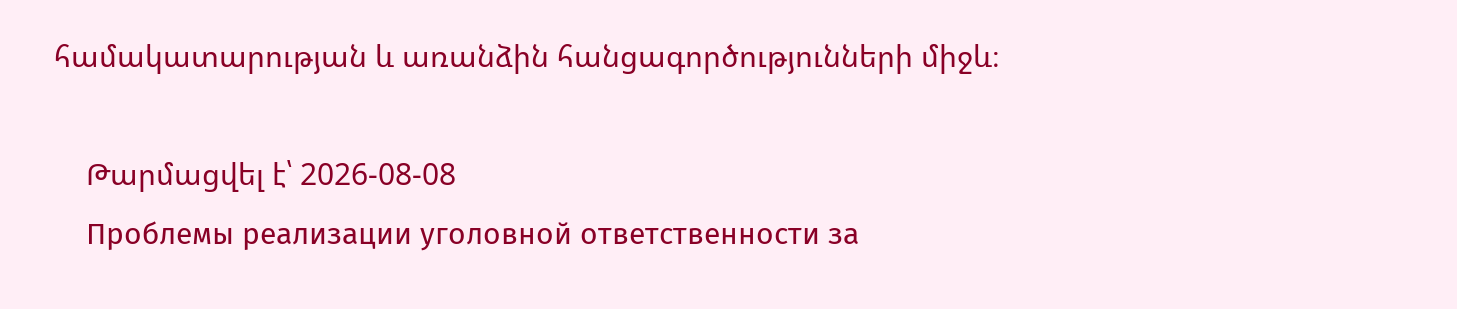համակատարության և առանձին հանցագործությունների միջև։

    Թարմացվել է՝ 2026-08-08
    Проблемы реализации уголовной ответственности за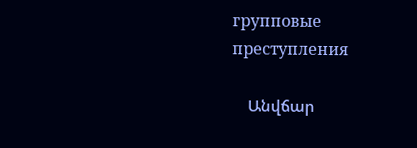групповые преступления

    Անվճար